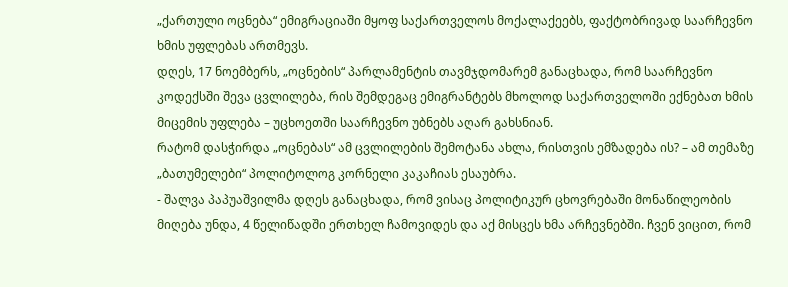„ქართული ოცნება“ ემიგრაციაში მყოფ საქართველოს მოქალაქეებს, ფაქტობრივად საარჩევნო ხმის უფლებას ართმევს.
დღეს, 17 ნოემბერს, „ოცნების“ პარლამენტის თავმჯდომარემ განაცხადა, რომ საარჩევნო კოდექსში შევა ცვლილება, რის შემდეგაც ემიგრანტებს მხოლოდ საქართველოში ექნებათ ხმის მიცემის უფლება – უცხოეთში საარჩევნო უბნებს აღარ გახსნიან.
რატომ დასჭირდა „ოცნებას“ ამ ცვლილების შემოტანა ახლა, რისთვის ემზადება ის? – ამ თემაზე „ბათუმელები“ პოლიტოლოგ კორნელი კაკაჩიას ესაუბრა.
- შალვა პაპუაშვილმა დღეს განაცხადა, რომ ვისაც პოლიტიკურ ცხოვრებაში მონაწილეობის მიღება უნდა, 4 წელიწადში ერთხელ ჩამოვიდეს და აქ მისცეს ხმა არჩევნებში. ჩვენ ვიცით, რომ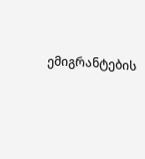ემიგრანტების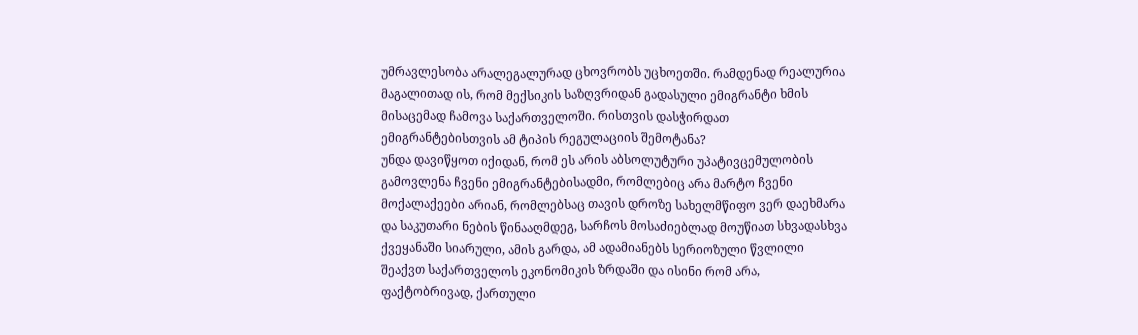უმრავლესობა არალეგალურად ცხოვრობს უცხოეთში. რამდენად რეალურია მაგალითად ის, რომ მექსიკის საზღვრიდან გადასული ემიგრანტი ხმის მისაცემად ჩამოვა საქართველოში. რისთვის დასჭირდათ ემიგრანტებისთვის ამ ტიპის რეგულაციის შემოტანა?
უნდა დავიწყოთ იქიდან, რომ ეს არის აბსოლუტური უპატივცემულობის გამოვლენა ჩვენი ემიგრანტებისადმი, რომლებიც არა მარტო ჩვენი მოქალაქეები არიან, რომლებსაც თავის დროზე სახელმწიფო ვერ დაეხმარა და საკუთარი ნების წინააღმდეგ, სარჩოს მოსაძიებლად მოუწიათ სხვადასხვა ქვეყანაში სიარული, ამის გარდა, ამ ადამიანებს სერიოზული წვლილი შეაქვთ საქართველოს ეკონომიკის ზრდაში და ისინი რომ არა, ფაქტობრივად, ქართული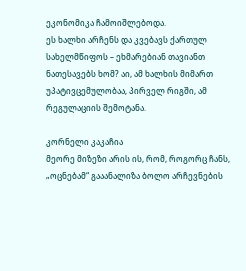ეკონომიკა ჩამოიშლებოდა.
ეს ხალხი არჩენს და კვებავს ქართულ სახელმწიფოს – ეხმარებიან თავიანთ ნათესავებს ხომ? აი, ამ ხალხის მიმართ უპატივცემულობაა, პირველ რიგში, ამ რეგულაციის შემოტანა.

კორნელი კაკაჩია
მეორე მიზეზი არის ის, რომ, როგორც ჩანს, „ოცნებამ“ გააანალიზა ბოლო არჩევნების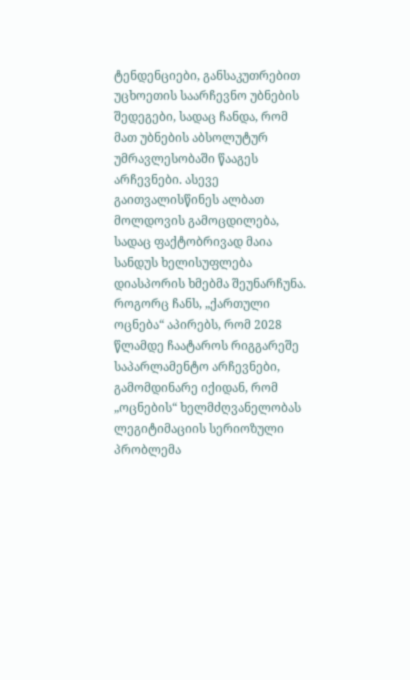ტენდენციები, განსაკუთრებით უცხოეთის საარჩევნო უბნების შედეგები, სადაც ჩანდა, რომ მათ უბნების აბსოლუტურ უმრავლესობაში წააგეს არჩევნები. ასევე გაითვალისწინეს ალბათ მოლდოვის გამოცდილება, სადაც ფაქტობრივად მაია სანდუს ხელისუფლება დიასპორის ხმებმა შეუნარჩუნა.
როგორც ჩანს, „ქართული ოცნება“ აპირებს, რომ 2028 წლამდე ჩაატაროს რიგგარეშე საპარლამენტო არჩევნები, გამომდინარე იქიდან, რომ „ოცნების“ ხელმძღვანელობას ლეგიტიმაციის სერიოზული პრობლემა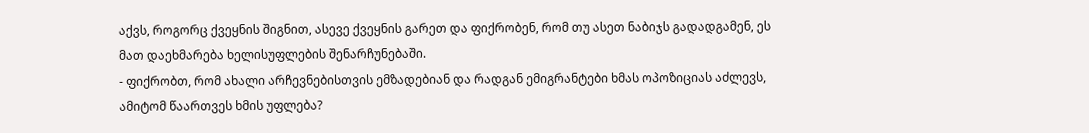აქვს, როგორც ქვეყნის შიგნით, ასევე ქვეყნის გარეთ და ფიქრობენ, რომ თუ ასეთ ნაბიჯს გადადგამენ, ეს მათ დაეხმარება ხელისუფლების შენარჩუნებაში.
- ფიქრობთ, რომ ახალი არჩევნებისთვის ემზადებიან და რადგან ემიგრანტები ხმას ოპოზიციას აძლევს, ამიტომ წაართვეს ხმის უფლება?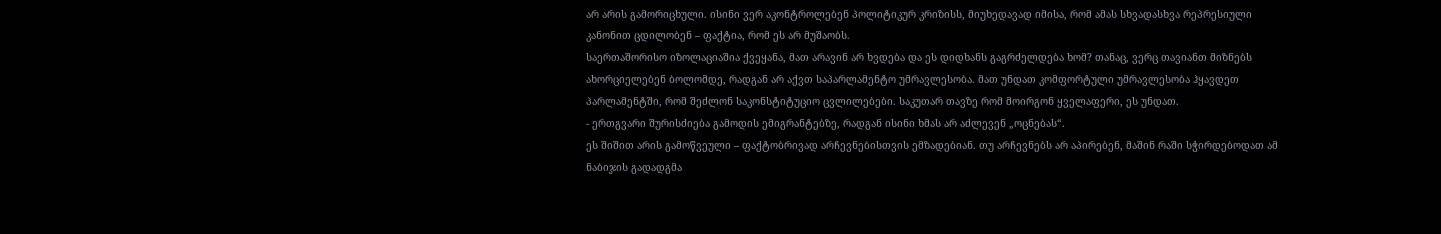არ არის გამორიცხული. ისინი ვერ აკონტროლებენ პოლიტიკურ კრიზისს, მიუხედავად იმისა, რომ ამას სხვადასხვა რეპრესიული კანონით ცდილობენ – ფაქტია, რომ ეს არ მუშაობს.
საერთაშორისო იზოლაციაშია ქვეყანა, მათ არავინ არ ხვდება და ეს დიდხანს გაგრძელდება ხომ? თანაც, ვერც თავიანთ მიზნებს ახორციელებენ ბოლომდე, რადგან არ აქვთ საპარლამენტო უმრავლესობა. მათ უნდათ კომფორტული უმრავლესობა ჰყავდეთ პარლამენტში, რომ შეძლონ საკონსტიტუციო ცვლილებები. საკუთარ თავზე რომ მოირგონ ყველაფერი, ეს უნდათ.
- ერთგვარი შურისძიება გამოდის ემიგრანტებზე, რადგან ისინი ხმას არ აძლევენ „ოცნებას“.
ეს შიშით არის გამოწვეული – ფაქტობრივად არჩევნებისთვის ემზადებიან. თუ არჩევნებს არ აპირებენ, მაშინ რაში სჭირდებოდათ ამ ნაბიჯის გადადგმა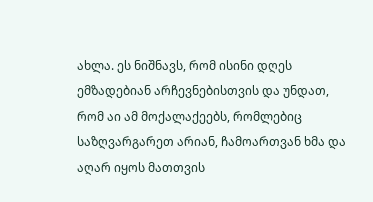ახლა. ეს ნიშნავს, რომ ისინი დღეს ემზადებიან არჩევნებისთვის და უნდათ, რომ აი ამ მოქალაქეებს, რომლებიც საზღვარგარეთ არიან, ჩამოართვან ხმა და აღარ იყოს მათთვის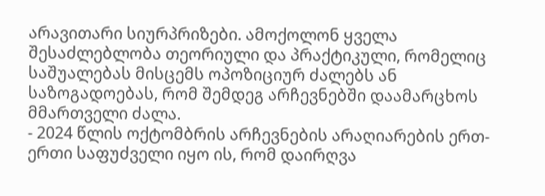არავითარი სიურპრიზები. ამოქოლონ ყველა შესაძლებლობა თეორიული და პრაქტიკული, რომელიც საშუალებას მისცემს ოპოზიციურ ძალებს ან საზოგადოებას, რომ შემდეგ არჩევნებში დაამარცხოს მმართველი ძალა.
- 2024 წლის ოქტომბრის არჩევნების არაღიარების ერთ-ერთი საფუძველი იყო ის, რომ დაირღვა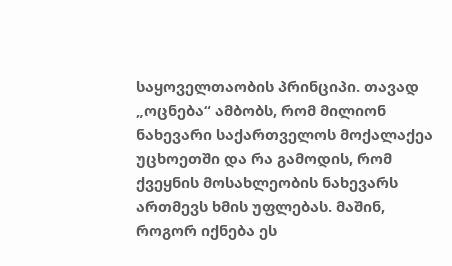საყოველთაობის პრინციპი. თავად „ოცნება“ ამბობს, რომ მილიონ ნახევარი საქართველოს მოქალაქეა უცხოეთში და რა გამოდის, რომ ქვეყნის მოსახლეობის ნახევარს ართმევს ხმის უფლებას. მაშინ, როგორ იქნება ეს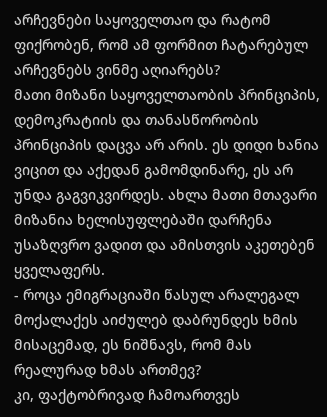არჩევნები საყოველთაო და რატომ ფიქრობენ, რომ ამ ფორმით ჩატარებულ არჩევნებს ვინმე აღიარებს?
მათი მიზანი საყოველთაობის პრინციპის, დემოკრატიის და თანასწორობის პრინციპის დაცვა არ არის. ეს დიდი ხანია ვიცით და აქედან გამომდინარე, ეს არ უნდა გაგვიკვირდეს. ახლა მათი მთავარი მიზანია ხელისუფლებაში დარჩენა უსაზღვრო ვადით და ამისთვის აკეთებენ ყველაფერს.
- როცა ემიგრაციაში წასულ არალეგალ მოქალაქეს აიძულებ დაბრუნდეს ხმის მისაცემად, ეს ნიშნავს, რომ მას რეალურად ხმას ართმევ?
კი, ფაქტობრივად ჩამოართვეს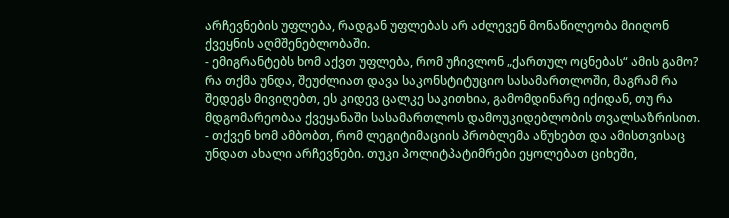არჩევნების უფლება, რადგან უფლებას არ აძლევენ მონაწილეობა მიიღონ ქვეყნის აღმშენებლობაში.
- ემიგრანტებს ხომ აქვთ უფლება, რომ უჩივლონ „ქართულ ოცნებას“ ამის გამო?
რა თქმა უნდა, შეუძლიათ დავა საკონსტიტუციო სასამართლოში, მაგრამ რა შედეგს მივიღებთ, ეს კიდევ ცალკე საკითხია, გამომდინარე იქიდან, თუ რა მდგომარეობაა ქვეყანაში სასამართლოს დამოუკიდებლობის თვალსაზრისით.
- თქვენ ხომ ამბობთ, რომ ლეგიტიმაციის პრობლემა აწუხებთ და ამისთვისაც უნდათ ახალი არჩევნები. თუკი პოლიტპატიმრები ეყოლებათ ციხეში,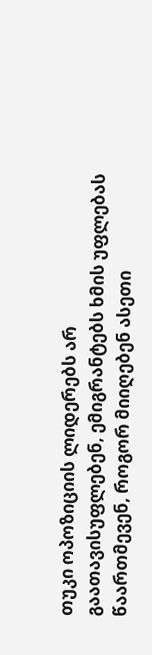თუკი ოპოზიციის ლიდერებს არ გაათავისუფლებენ, ემიგრანტებს ხმის უფლებას წაართმევენ, როგორ მიიღებენ ასეთი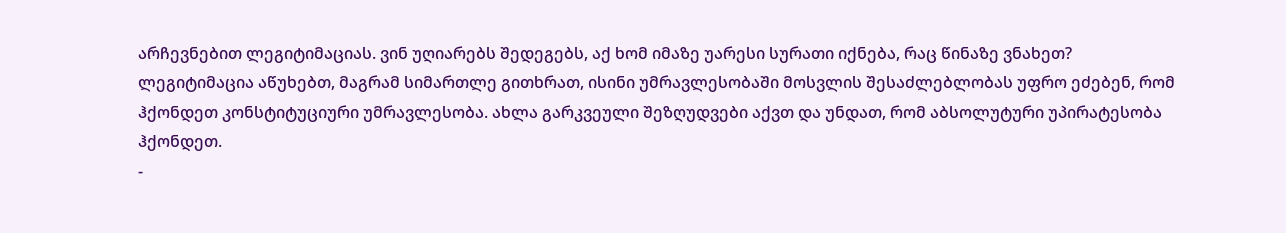არჩევნებით ლეგიტიმაციას. ვინ უღიარებს შედეგებს, აქ ხომ იმაზე უარესი სურათი იქნება, რაც წინაზე ვნახეთ?
ლეგიტიმაცია აწუხებთ, მაგრამ სიმართლე გითხრათ, ისინი უმრავლესობაში მოსვლის შესაძლებლობას უფრო ეძებენ, რომ ჰქონდეთ კონსტიტუციური უმრავლესობა. ახლა გარკვეული შეზღუდვები აქვთ და უნდათ, რომ აბსოლუტური უპირატესობა ჰქონდეთ.
-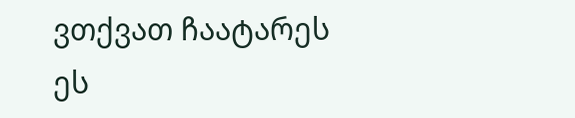ვთქვათ ჩაატარეს ეს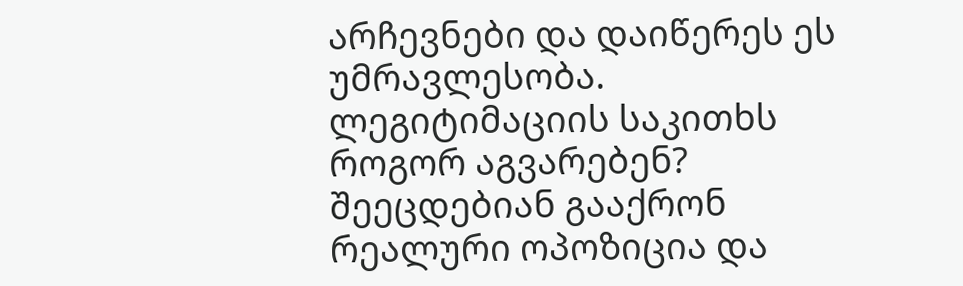არჩევნები და დაიწერეს ეს უმრავლესობა. ლეგიტიმაციის საკითხს როგორ აგვარებენ?
შეეცდებიან გააქრონ რეალური ოპოზიცია და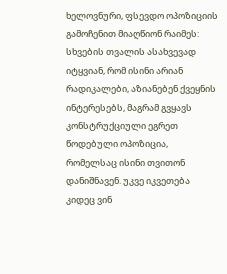ხელოვნური, ფსევდო ოპოზიციის გამოჩენით მიაღწიონ რაიმეს: სხვების თვალის ასახვევად იტყვიან, რომ ისინი არიან რადიკალები, აზიანებენ ქვეყნის ინტერესებს, მაგრამ გვყავს კონსტრუქციული ეგრეთ წოდებული ოპოზიცია, რომელსაც ისინი თვითონ დანიშნავენ. უკვე იკვეთება კიდეც ვინ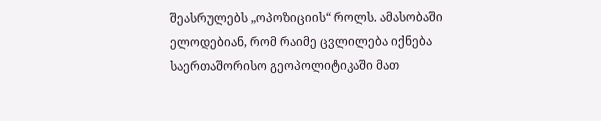შეასრულებს „ოპოზიციის“ როლს. ამასობაში ელოდებიან, რომ რაიმე ცვლილება იქნება საერთაშორისო გეოპოლიტიკაში მათ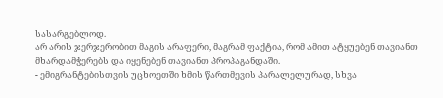სასარგებლოდ.
არ არის ჯერჯერობით მაგის არაფერი, მაგრამ ფაქტია, რომ ამით ატყუებენ თავიანთ მხარდამჭერებს და იყენებენ თავიანთ პროპაგანდაში.
- ემიგრანტებისთვის უცხოეთში ხმის წართმევის პარალელურად, სხვა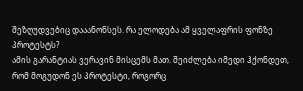შეზღუდვებიც დააანონსეს. რა ელოდება ამ ყველაფრის ფონზე პროტესტს?
ამის გარანტიას ვერავინ მისცემს მათ. შეიძლება იმედი ჰქონდეთ, რომ მოგუდონ ეს პროტესტი, როგორც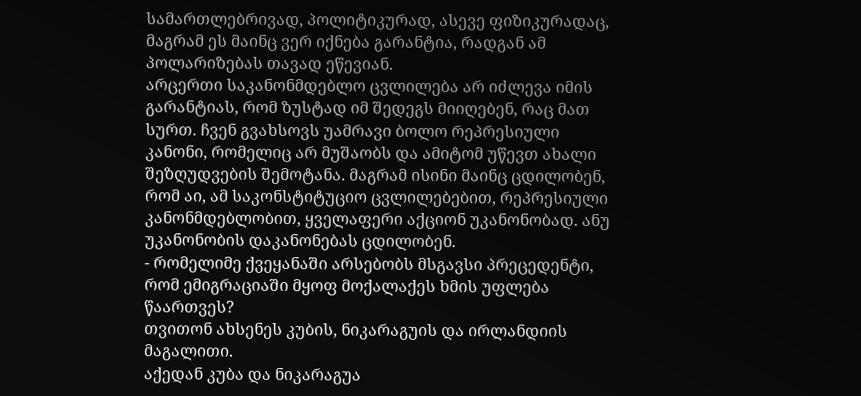სამართლებრივად, პოლიტიკურად, ასევე ფიზიკურადაც, მაგრამ ეს მაინც ვერ იქნება გარანტია, რადგან ამ პოლარიზებას თავად ეწევიან.
არცერთი საკანონმდებლო ცვლილება არ იძლევა იმის გარანტიას, რომ ზუსტად იმ შედეგს მიიღებენ, რაც მათ სურთ. ჩვენ გვახსოვს უამრავი ბოლო რეპრესიული კანონი, რომელიც არ მუშაობს და ამიტომ უწევთ ახალი შეზღუდვების შემოტანა. მაგრამ ისინი მაინც ცდილობენ, რომ აი, ამ საკონსტიტუციო ცვლილებებით, რეპრესიული კანონმდებლობით, ყველაფერი აქციონ უკანონობად. ანუ უკანონობის დაკანონებას ცდილობენ.
- რომელიმე ქვეყანაში არსებობს მსგავსი პრეცედენტი, რომ ემიგრაციაში მყოფ მოქალაქეს ხმის უფლება წაართვეს?
თვითონ ახსენეს კუბის, ნიკარაგუის და ირლანდიის მაგალითი.
აქედან კუბა და ნიკარაგუა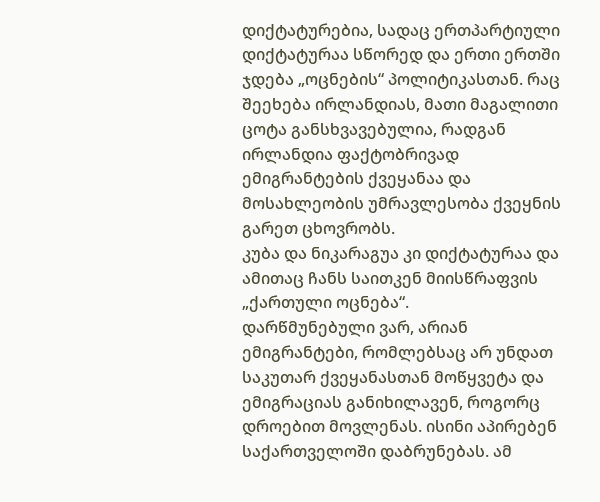დიქტატურებია, სადაც ერთპარტიული დიქტატურაა სწორედ და ერთი ერთში ჯდება „ოცნების“ პოლიტიკასთან. რაც შეეხება ირლანდიას, მათი მაგალითი ცოტა განსხვავებულია, რადგან ირლანდია ფაქტობრივად ემიგრანტების ქვეყანაა და მოსახლეობის უმრავლესობა ქვეყნის გარეთ ცხოვრობს.
კუბა და ნიკარაგუა კი დიქტატურაა და ამითაც ჩანს საითკენ მიისწრაფვის „ქართული ოცნება“.
დარწმუნებული ვარ, არიან ემიგრანტები, რომლებსაც არ უნდათ საკუთარ ქვეყანასთან მოწყვეტა და ემიგრაციას განიხილავენ, როგორც დროებით მოვლენას. ისინი აპირებენ საქართველოში დაბრუნებას. ამ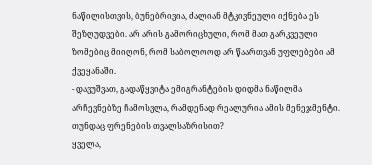ნაწილისთვის, ბუნებრივია, ძალიან მტკივნეული იქნება ეს შეზღუდვები. არ არის გამორიცხული, რომ მათ გარკვეული ზომებიც მიიღონ, რომ საბოლოოდ არ წაართვან უფლებები ამ ქვეყანაში.
- დავუშვათ, გადაწყვიტა ემიგრანტების დიდმა ნაწილმა არჩევნებზე ჩამოსვლა, რამდენად რეალურია ამის მენეჯმენტი. თუნდაც ფრენების თვალსაზრისით?
ყველა,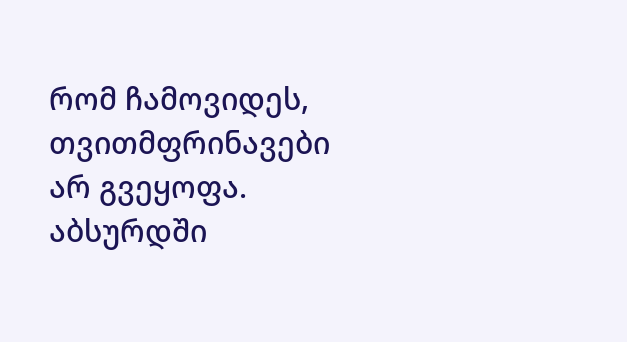რომ ჩამოვიდეს, თვითმფრინავები არ გვეყოფა. აბსურდში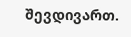შევდივართ.